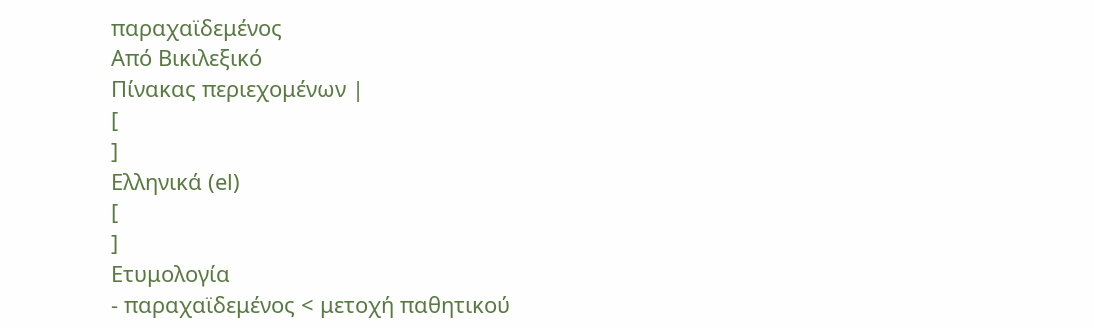παραχαϊδεμένος
Από Βικιλεξικό
Πίνακας περιεχομένων |
[
]
Ελληνικά (el)
[
]
Ετυμολογία
- παραχαϊδεμένος < μετοχή παθητικού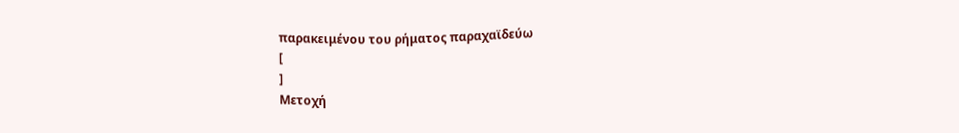παρακειμένου του ρήματος παραχαϊδεύω
[
]
Μετοχή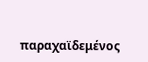παραχαϊδεμένος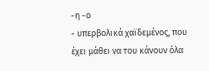-η -ο
- υπερβολικά χαϊδεμένος, που έχει μάθει να του κάνουν όλα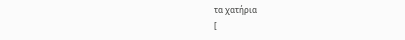τα χατήρια
[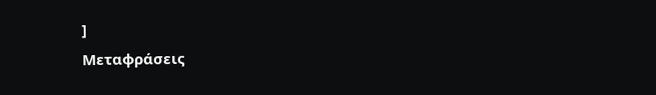]
Μεταφράσεις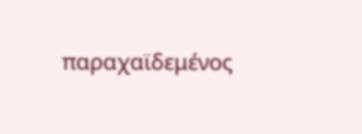παραχαϊδεμένος